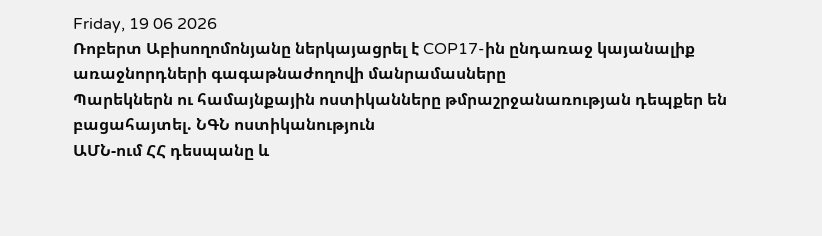Friday, 19 06 2026
Ռոբերտ Աբիսողոմոնյանը ներկայացրել է COP17-ին ընդառաջ կայանալիք առաջնորդների գագաթնաժողովի մանրամասները
Պարեկներն ու համայնքային ոստիկանները թմրաշրջանառության դեպքեր են բացահայտել. ՆԳՆ ոստիկանություն
ԱՄՆ-ում ՀՀ դեսպանը և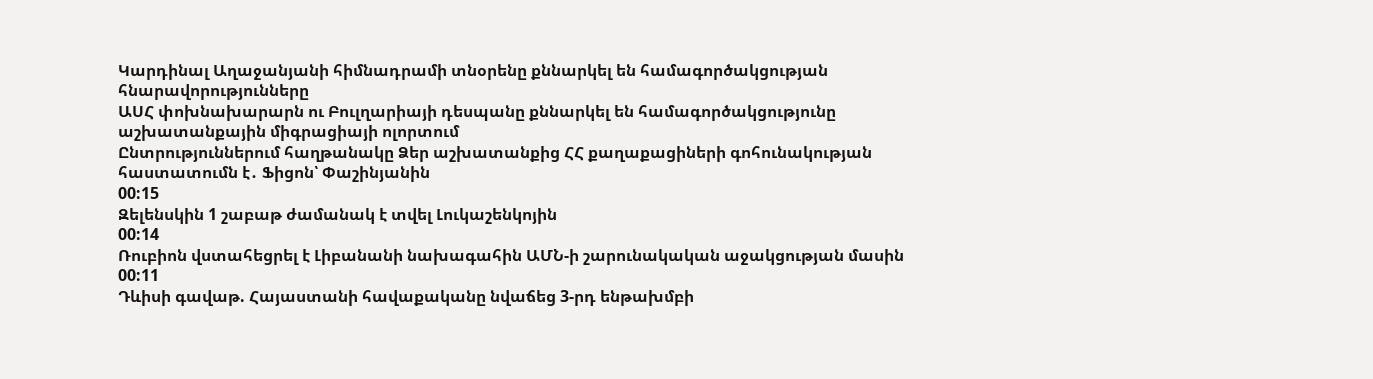Կարդինալ Աղաջանյանի հիմնադրամի տնօրենը քննարկել են համագործակցության հնարավորությունները
ԱՍՀ փոխնախարարն ու Բուլղարիայի դեսպանը քննարկել են համագործակցությունը աշխատանքային միգրացիայի ոլորտում
Ընտրություններում հաղթանակը Ձեր աշխատանքից ՀՀ քաղաքացիների գոհունակության հաստատումն է․ Ֆիցոն՝ Փաշինյանին
00:15
Զելենսկին 1 շաբաթ ժամանակ է տվել Լուկաշենկոյին
00:14
Ռուբիոն վստահեցրել է Լիբանանի նախագահին ԱՄՆ-ի շարունակական աջակցության մասին
00:11
Դևիսի գավաթ. Հայաստանի հավաքականը նվաճեց 3-րդ ենթախմբի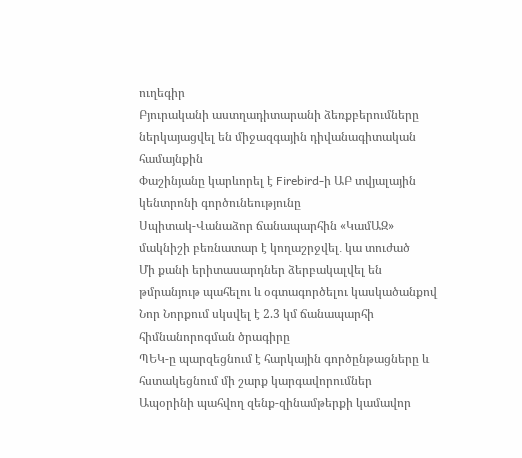ուղեգիր
Բյուրականի աստղադիտարանի ձեռքբերումները ներկայացվել են միջազգային դիվանագիտական համայնքին
Փաշինյանը կարևորել է Firebird-ի ԱԲ տվյալային կենտրոնի գործունեությունը
Սպիտակ-Վանաձոր ճանապարհին «ԿամԱԶ» մակնիշի բեռնատար է կողաշրջվել․ կա տուժած
Մի քանի երիտասարդներ ձերբակալվել են թմրանյութ պահելու և օգտագործելու կասկածանքով
Նոր Նորքում սկսվել է 2.3 կմ ճանապարհի հիմնանորոգման ծրագիրը
ՊԵԿ-ը պարզեցնում է հարկային գործընթացները և հստակեցնում մի շարք կարգավորումներ
Ապօրինի պահվող զենք-զինամթերքի կամավոր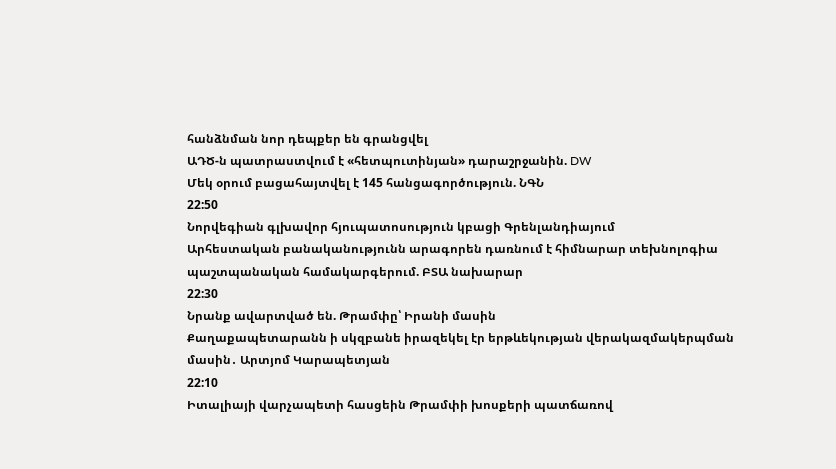հանձնման նոր դեպքեր են գրանցվել
ԱԴԾ-ն պատրաստվում է «հետպուտինյան» դարաշրջանին. DW
Մեկ օրում բացահայտվել է 145 հանցագործություն. ՆԳՆ
22:50
Նորվեգիան գլխավոր հյուպատոսություն կբացի Գրենլանդիայում
Արհեստական բանականությունն արագորեն դառնում է հիմնարար տեխնոլոգիա պաշտպանական համակարգերում. ԲՏԱ նախարար
22:30
Նրանք ավարտված են. Թրամփը՝ Իրանի մասին
Քաղաքապետարանն ի սկզբանե իրազեկել էր երթևեկության վերակազմակերպման մասին․ Արտյոմ Կարապետյան
22:10
Իտալիայի վարչապետի հասցեին Թրամփի խոսքերի պատճառով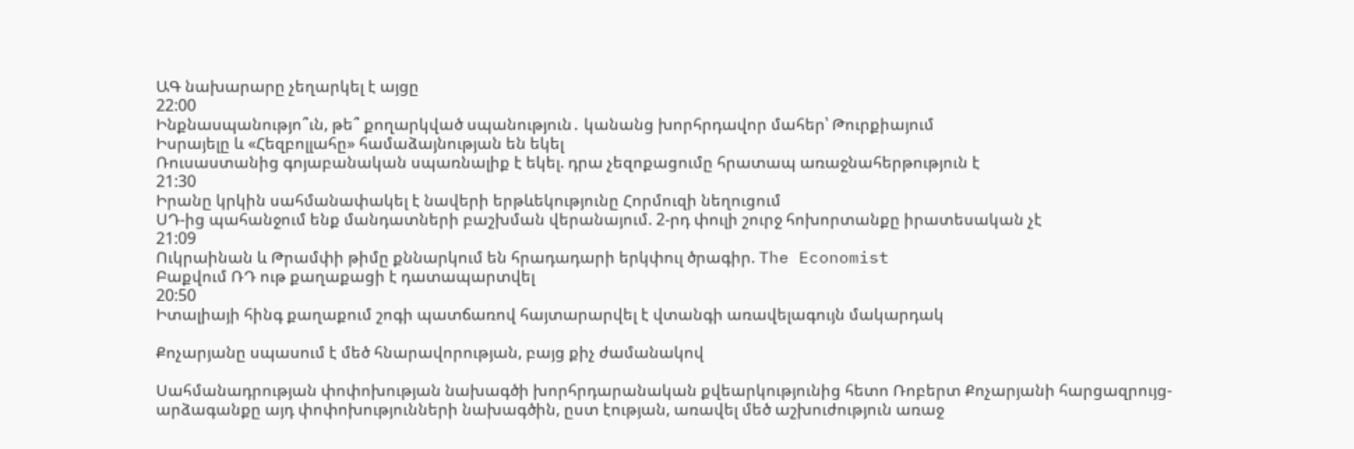ԱԳ նախարարը չեղարկել է այցը
22:00
Ինքնասպանությո՞ւն, թե՞ քողարկված սպանություն․ կանանց խորհրդավոր մահեր՝ Թուրքիայում
Իսրայելը և «Հեզբոլլահը» համաձայնության են եկել
Ռուսաստանից գոյաբանական սպառնալիք է եկել. դրա չեզոքացումը հրատապ առաջնահերթություն է
21:30
Իրանը կրկին սահմանափակել է նավերի երթևեկությունը Հորմուզի նեղուցում
ՍԴ-ից պահանջում ենք մանդատների բաշխման վերանայում. 2-րդ փուլի շուրջ հոխորտանքը իրատեսական չէ
21:09
Ուկրաինան և Թրամփի թիմը քննարկում են հրադադարի երկփուլ ծրագիր. The Economist
Բաքվում ՌԴ ութ քաղաքացի է դատապարտվել
20:50
Իտալիայի հինգ քաղաքում շոգի պատճառով հայտարարվել է վտանգի առավելագույն մակարդակ

Քոչարյանը սպասում է մեծ հնարավորության, բայց քիչ ժամանակով

Սահմանադրության փոփոխության նախագծի խորհրդարանական քվեարկությունից հետո Ռոբերտ Քոչարյանի հարցազրույց-արձագանքը այդ փոփոխությունների նախագծին, ըստ էության, առավել մեծ աշխուժություն առաջ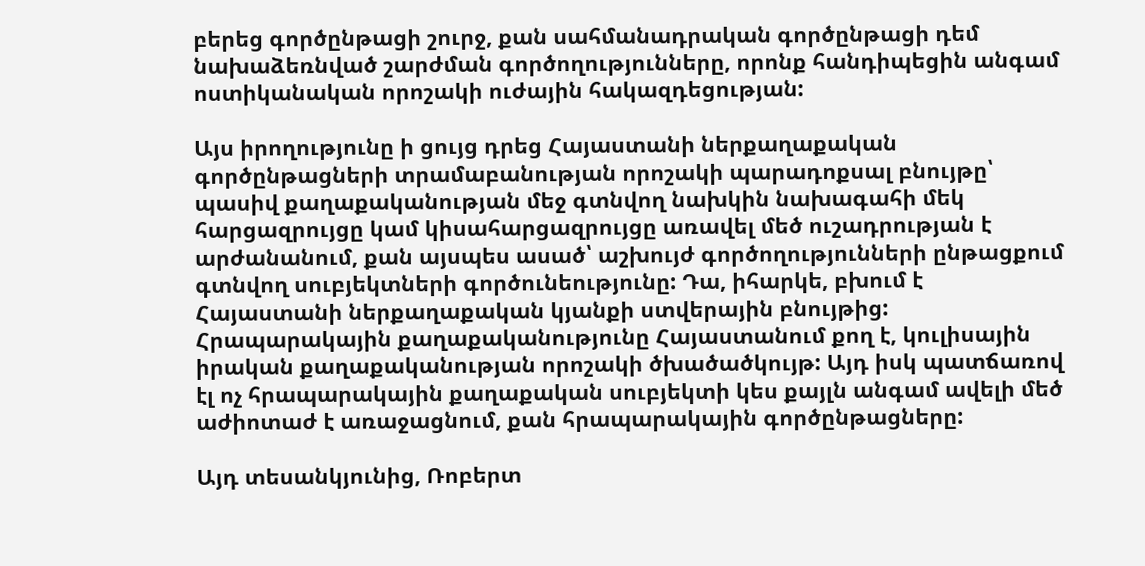բերեց գործընթացի շուրջ, քան սահմանադրական գործընթացի դեմ նախաձեռնված շարժման գործողությունները, որոնք հանդիպեցին անգամ ոստիկանական որոշակի ուժային հակազդեցության:

Այս իրողությունը ի ցույց դրեց Հայաստանի ներքաղաքական գործընթացների տրամաբանության որոշակի պարադոքսալ բնույթը՝ պասիվ քաղաքականության մեջ գտնվող նախկին նախագահի մեկ հարցազրույցը կամ կիսահարցազրույցը առավել մեծ ուշադրության է արժանանում, քան այսպես ասած՝ աշխույժ գործողությունների ընթացքում գտնվող սուբյեկտների գործունեությունը: Դա, իհարկե, բխում է Հայաստանի ներքաղաքական կյանքի ստվերային բնույթից: Հրապարակային քաղաքականությունը Հայաստանում քող է, կուլիսային իրական քաղաքականության որոշակի ծխածածկույթ: Այդ իսկ պատճառով էլ ոչ հրապարակային քաղաքական սուբյեկտի կես քայլն անգամ ավելի մեծ աժիոտաժ է առաջացնում, քան հրապարակային գործընթացները:

Այդ տեսանկյունից, Ռոբերտ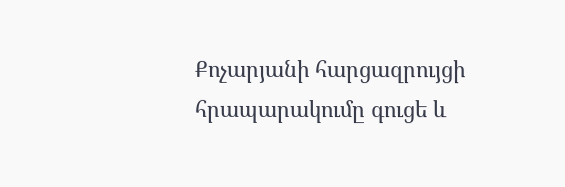Քոչարյանի հարցազրույցի հրապարակումը գուցե և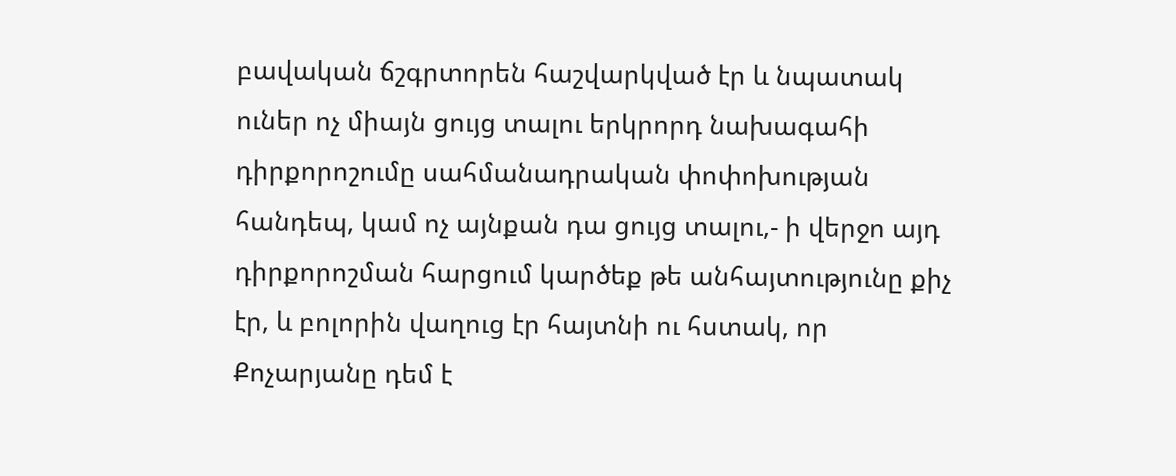բավական ճշգրտորեն հաշվարկված էր և նպատակ ուներ ոչ միայն ցույց տալու երկրորդ նախագահի դիրքորոշումը սահմանադրական փոփոխության հանդեպ, կամ ոչ այնքան դա ցույց տալու,- ի վերջո այդ դիրքորոշման հարցում կարծեք թե անհայտությունը քիչ էր, և բոլորին վաղուց էր հայտնի ու հստակ, որ Քոչարյանը դեմ է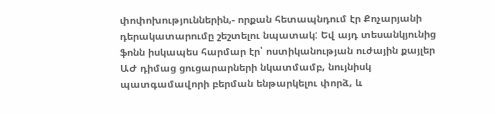փոփոխություններին,- որքան հետապնդում էր Քոչարյանի դերակատարումը շեշտելու նպատակ: Եվ այդ տեսանկյունից ֆոնն իսկապես հարմար էր՝ ոստիկանության ուժային քայլեր ԱԺ դիմաց ցուցարարների նկատմամբ, նույնիսկ պատգամավորի բերման ենթարկելու փորձ, և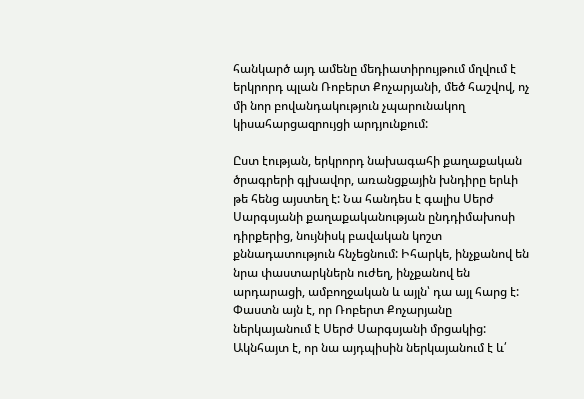հանկարծ այդ ամենը մեդիատիրույթում մղվում է երկրորդ պլան Ռոբերտ Քոչարյանի, մեծ հաշվով, ոչ մի նոր բովանդակություն չպարունակող կիսահարցազրույցի արդյունքում:

Ըստ էության, երկրորդ նախագահի քաղաքական ծրագրերի գլխավոր, առանցքային խնդիրը երևի թե հենց այստեղ է: Նա հանդես է գալիս Սերժ Սարգսյանի քաղաքականության ընդդիմախոսի դիրքերից, նույնիսկ բավական կոշտ քննադատություն հնչեցնում: Իհարկե, ինչքանով են նրա փաստարկներն ուժեղ, ինչքանով են արդարացի, ամբողջական և այլն՝ դա այլ հարց է: Փաստն այն է, որ Ռոբերտ Քոչարյանը ներկայանում է Սերժ Սարգսյանի մրցակից: Ակնհայտ է, որ նա այդպիսին ներկայանում է և՛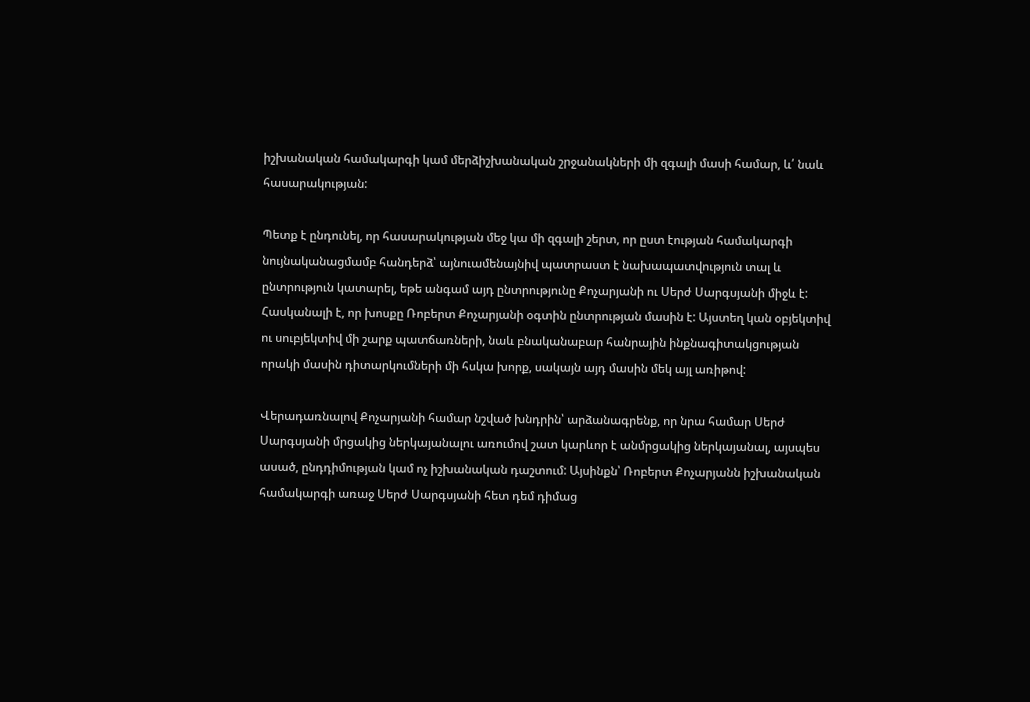իշխանական համակարգի կամ մերձիշխանական շրջանակների մի զգալի մասի համար, և՛ նաև հասարակության:

Պետք է ընդունել, որ հասարակության մեջ կա մի զգալի շերտ, որ ըստ էության համակարգի նույնականացմամբ հանդերձ՝ այնուամենայնիվ պատրաստ է նախապատվություն տալ և ընտրություն կատարել, եթե անգամ այդ ընտրությունը Քոչարյանի ու Սերժ Սարգսյանի միջև է: Հասկանալի է, որ խոսքը Ռոբերտ Քոչարյանի օգտին ընտրության մասին է: Այստեղ կան օբյեկտիվ ու սուբյեկտիվ մի շարք պատճառների, նաև բնականաբար հանրային ինքնագիտակցության որակի մասին դիտարկումների մի հսկա խորք, սակայն այդ մասին մեկ այլ առիթով:

Վերադառնալով Քոչարյանի համար նշված խնդրին՝ արձանագրենք, որ նրա համար Սերժ Սարգսյանի մրցակից ներկայանալու առումով շատ կարևոր է անմրցակից ներկայանալ, այսպես ասած, ընդդիմության կամ ոչ իշխանական դաշտում: Այսինքն՝ Ռոբերտ Քոչարյանն իշխանական համակարգի առաջ Սերժ Սարգսյանի հետ դեմ դիմաց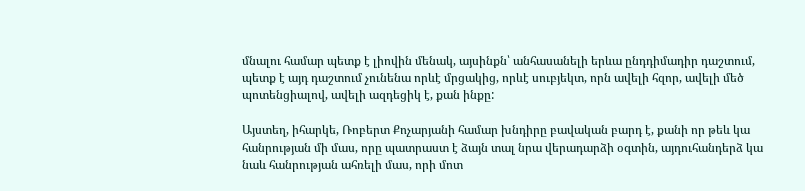մնալու համար պետք է լիովին մենակ, այսինքն՝ անհասանելի երևա ընդդիմադիր դաշտում, պետք է այդ դաշտում չունենա որևէ մրցակից, որևէ սուբյեկտ, որն ավելի հզոր, ավելի մեծ պոտենցիալով, ավելի ազդեցիկ է, քան ինքը:

Այստեղ, իհարկե, Ռոբերտ Քոչարյանի համար խնդիրը բավական բարդ է, քանի որ թեև կա հանրության մի մաս, որը պատրաստ է ձայն տալ նրա վերադարձի օգտին, այդուհանդերձ կա նաև հանրության ահռելի մաս, որի մոտ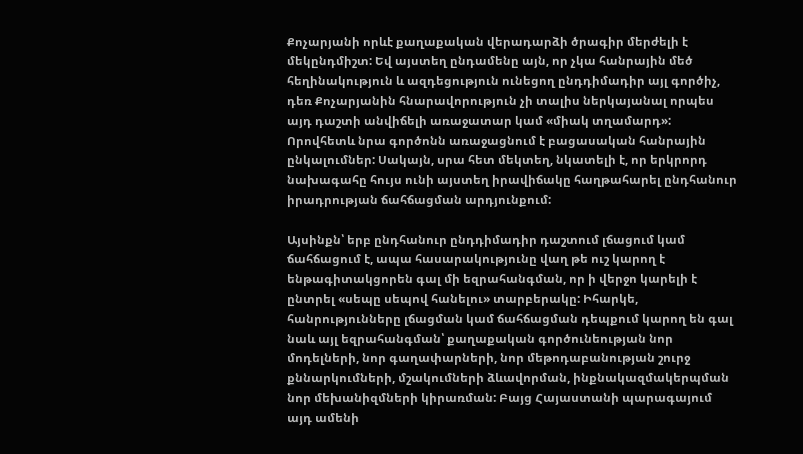Քոչարյանի որևէ քաղաքական վերադարձի ծրագիր մերժելի է մեկընդմիշտ: Եվ այստեղ ընդամենը այն, որ չկա հանրային մեծ հեղինակություն և ազդեցություն ունեցող ընդդիմադիր այլ գործիչ, դեռ Քոչարյանին հնարավորություն չի տալիս ներկայանալ որպես այդ դաշտի անվիճելի առաջատար կամ «միակ տղամարդ»: Որովհետև նրա գործոնն առաջացնում է բացասական հանրային ընկալումներ: Սակայն, սրա հետ մեկտեղ, նկատելի է, որ երկրորդ նախագահը հույս ունի այստեղ իրավիճակը հաղթահարել ընդհանուր իրադրության ճահճացման արդյունքում:

Այսինքն՝ երբ ընդհանուր ընդդիմադիր դաշտում լճացում կամ ճահճացում է, ապա հասարակությունը վաղ թե ուշ կարող է ենթագիտակցորեն գալ մի եզրահանգման, որ ի վերջո կարելի է ընտրել «սեպը սեպով հանելու» տարբերակը: Իհարկե, հանրությունները լճացման կամ ճահճացման դեպքում կարող են գալ նաև այլ եզրահանգման՝ քաղաքական գործունեության նոր մոդելների, նոր գաղափարների, նոր մեթոդաբանության շուրջ քննարկումների, մշակումների ձևավորման, ինքնակազմակերպման նոր մեխանիզմների կիրառման: Բայց Հայաստանի պարագայում այդ ամենի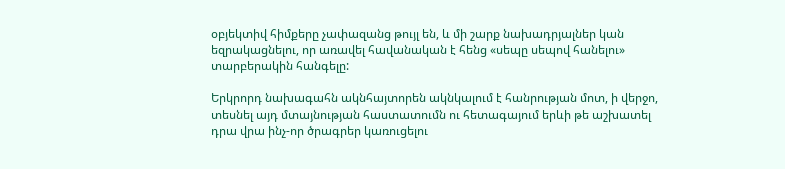օբյեկտիվ հիմքերը չափազանց թույլ են, և մի շարք նախադրյալներ կան եզրակացնելու, որ առավել հավանական է հենց «սեպը սեպով հանելու» տարբերակին հանգելը:

Երկրորդ նախագահն ակնհայտորեն ակնկալում է հանրության մոտ, ի վերջո, տեսնել այդ մտայնության հաստատումն ու հետագայում երևի թե աշխատել դրա վրա ինչ-որ ծրագրեր կառուցելու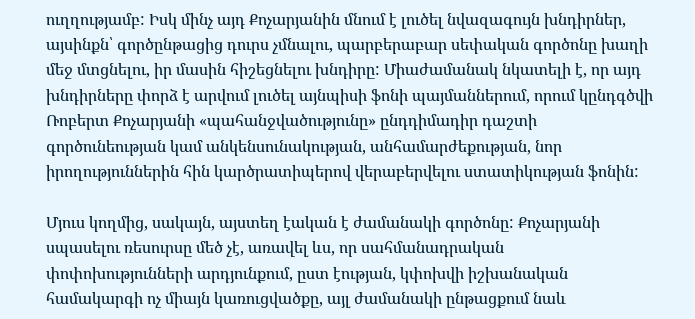ուղղությամբ: Իսկ մինչ այդ Քոչարյանին մնում է լուծել նվազագույն խնդիրներ, այսինքն՝ գործընթացից դուրս չմնալու, պարբերաբար սեփական գործոնը խաղի մեջ մտցնելու, իր մասին հիշեցնելու խնդիրը: Միաժամանակ նկատելի է, որ այդ խնդիրները փորձ է արվում լուծել այնպիսի ֆոնի պայմաններում, որում կընդգծվի Ռոբերտ Քոչարյանի «պահանջվածությունը» ընդդիմադիր դաշտի գործունեության կամ անկենսունակության, անհամարժեքության, նոր իրողություններին հին կարծրատիպերով վերաբերվելու ստատիկության ֆոնին:

Մյուս կողմից, սակայն, այստեղ էական է ժամանակի գործոնը: Քոչարյանի սպասելու ռեսուրսը մեծ չէ, առավել ևս, որ սահմանադրական փոփոխությունների արդյունքում, ըստ էության, կփոխվի իշխանական համակարգի ոչ միայն կառուցվածքը, այլ ժամանակի ընթացքում նաև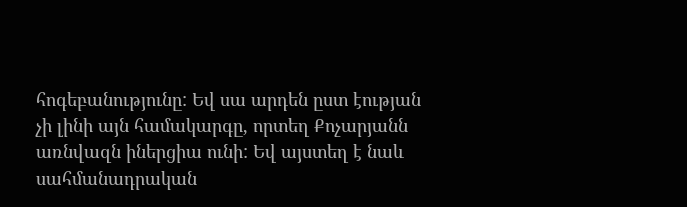հոգեբանությունը: Եվ սա արդեն ըստ էության չի լինի այն համակարգը, որտեղ Քոչարյանն առնվազն իներցիա ունի: Եվ այստեղ է նաև սահմանադրական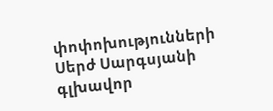փոփոխությունների Սերժ Սարգսյանի գլխավոր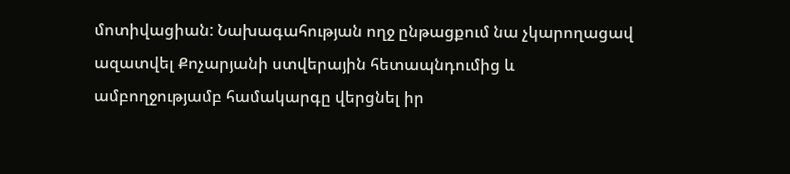մոտիվացիան: Նախագահության ողջ ընթացքում նա չկարողացավ ազատվել Քոչարյանի ստվերային հետապնդումից և ամբողջությամբ համակարգը վերցնել իր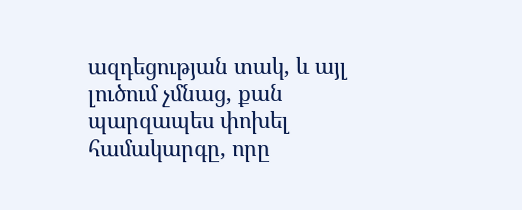ազդեցության տակ, և այլ լուծում չմնաց, քան պարզապես փոխել համակարգը, որը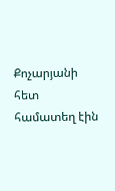Քոչարյանի հետ համատեղ էին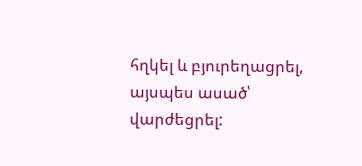հղկել և բյուրեղացրել, այսպես ասած՝ վարժեցրել: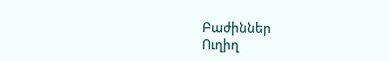Բաժիններ
Ուղիղ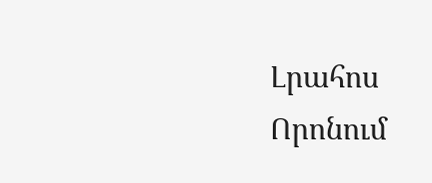Լրահոս
Որոնում